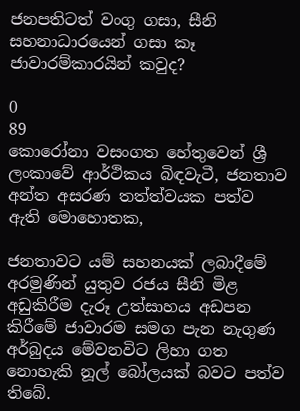ජනපතිටත් වංගු ගසා, සීනි සහනාධාරයෙන් ගසා කෑ ජාවාරම්කාරයින් කවුද?

0
89
කොරෝනා වසංගත හේතුවෙන් ශ්‍රී ලංකාවේ ආර්ථිකය බිඳවැටී, ජනතාව අන්ත අසරණ තත්ත්වයක පත්ව ඇති මොහොතක,

ජනතාවට යම් සහනයක් ලබාදීමේ අරමුණින් යුතුව රජය සීනි මිළ අඩුකිරීම දැරූ උත්සාහය අඩපන කිරීමේ ජාවාරම සමග පැන නැගුණ අර්බුදය මේවනවිට ලිහා ගත නොහැකි නූල් බෝලයක් බවට පත්ව තිබේ.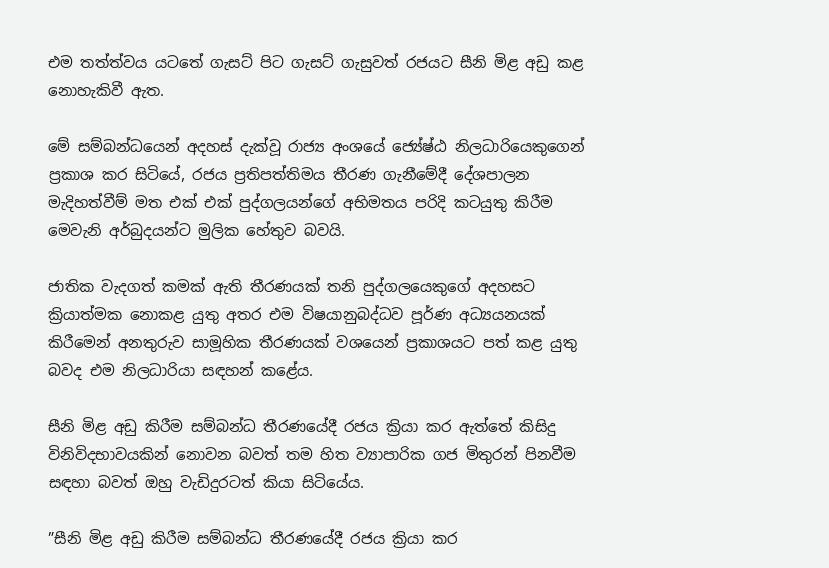එම තත්ත්වය යටතේ ගැසට් පිට ගැසට් ගැසුවත් රජයට සීනි මිළ අඩු කළ නොහැකිවී ඇත.

මේ සම්බන්ධයෙන් අදහස් දැක්වූ රාජ්‍ය අංශයේ ජ්‍යේෂ්ඨ නිලධාරියෙකුගෙන් ප්‍රකාශ කර සිටියේ, රජය ප්‍රතිපත්තිමය තීරණ ගැනීමේදී දේශපාලන මැදිහත්වීම් මත එක් එක් පුද්ගලයන්ගේ අභිමතය පරිදි කටයුතු කිරීම මෙවැනි අර්බුදයන්ට මුලික හේතුව බවයි.

ජාතික වැදගත් කමක් ඇති තීරණයක් තනි පුද්ගලයෙකුගේ අදහසට ක්‍රියාත්මක නොකළ යුතු අතර එම විෂයානුබද්ධව පූර්ණ අධ්‍යයනයක් කිරීමෙන් අනතුරුව සාමූහික තීරණයක් වශයෙන් ප්‍රකාශයට පත් කළ යුතු බවද එම නිලධාරියා සඳහන් කළේය.

සීනි මිළ අඩු කිරීම සම්බන්ධ තීරණයේදී රජය ක්‍රියා කර ඇත්තේ කිසිදු විනිවිදභාවයකින් නොවන බවත් තම හිත ව්‍යාපාරික ගජ මිතුරන් පිනවීම සඳහා බවත් ඔහු වැඩිදුරටත් කියා සිටියේය.

”සීනි මිළ අඩු කිරීම සම්බන්ධ තීරණයේදී රජය ක්‍රියා කර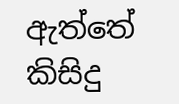ඇත්තේ කිසිදු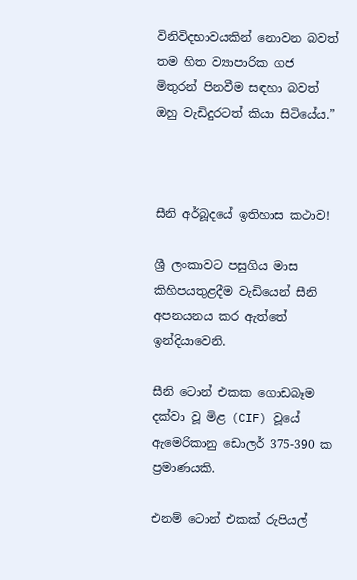විනිවිදභාවයකින් නොවන බවත් තම හිත ව්‍යාපාරික ගජ මිතුරන් පිනවීම සඳහා බවත් ඔහු වැඩිදුරටත් කියා සිටියේය.”



සීනි අර්බූදයේ ඉතිහාස කථාව!

ශ්‍රී ලංකාවට පසුගිය මාස කිහිපයතුළදීම වැඩියෙන් සීනි අපනයනය කර ඇත්තේ ඉන්දියාවෙනි.

සීනි ටොන් එකක ගොඩබෑම දක්වා වූ මිළ (CIF) වූයේ ඇමෙරිකානු ඩොලර් 375-390 ක ප්‍රමාණයකි.

එනම් ටොන් එකක් රුපියල්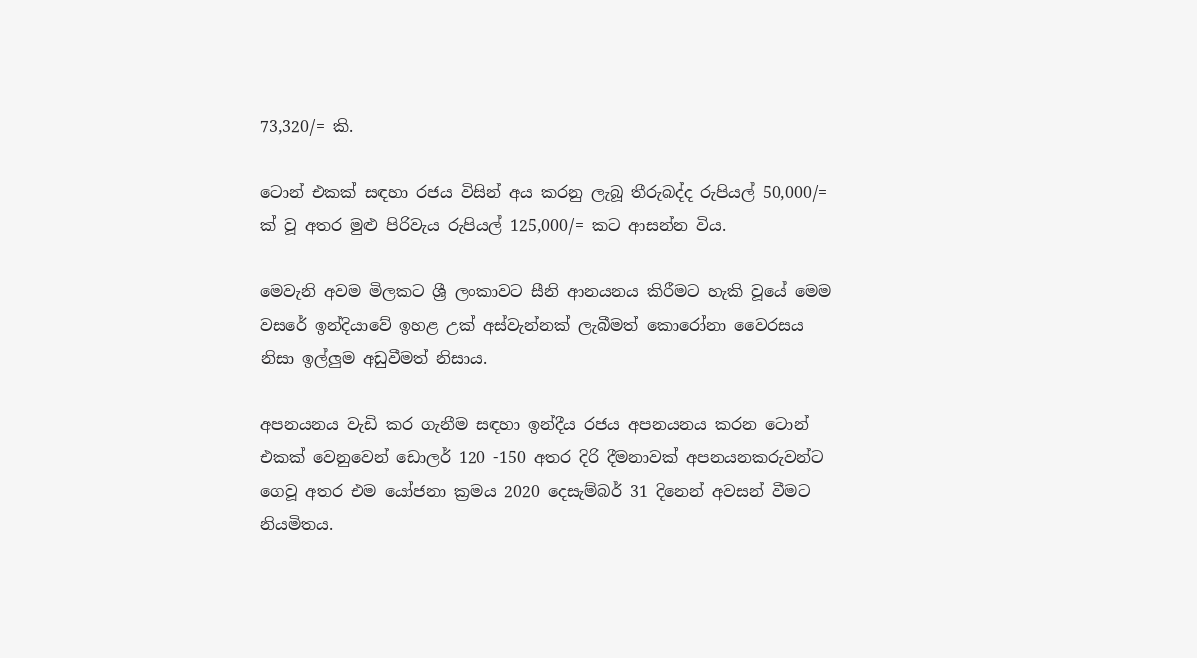73,320/= කි.

ටොන් එකක් සඳහා රජය විසින් අය කරනු ලැබූ තීරුබද්ද රුපියල් 50,000/=  ක් වූ අතර මුළු පිරිවැය රුපියල් 125,000/= කට ආසන්න විය.

මෙවැනි අවම මිලකට ශ්‍රී ලංකාවට සීනි ආනයනය කිරීමට හැකි වූයේ මෙම වසරේ ඉන්දියාවේ ඉහළ උක් අස්වැන්නක් ලැබීමත් කොරෝනා වෛරසය නිසා ඉල්ලුම අඩුවීමත් නිසාය.

අපනයනය වැඩි කර ගැනීම සඳහා ඉන්දීය රජය අපනයනය කරන ටොන් එකක් වෙනුවෙන් ඩොලර් 120 -150 අතර දිරි දීමනාවක් අපනයනකරුවන්ට ගෙවූ අතර එම යෝජනා ක්‍රමය 2020 දෙසැම්බර් 31 දිනෙන් අවසන් වීමට නියමිතය.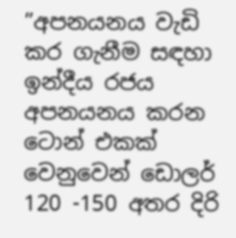”අපනයනය වැඩි කර ගැනීම සඳහා ඉන්දීය රජය අපනයනය කරන ටොන් එකක් වෙනුවෙන් ඩොලර් 120 -150 අතර දිරි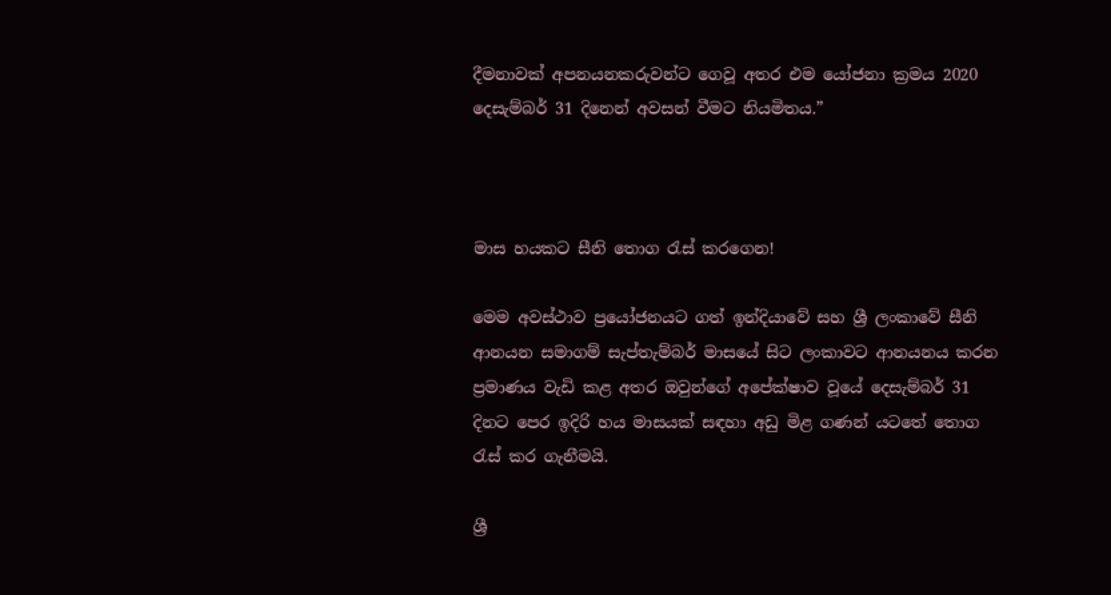දීමනාවක් අපනයනකරුවන්ට ගෙවූ අතර එම යෝජනා ක්‍රමය 2020 දෙසැම්බර් 31 දිනෙන් අවසන් වීමට නියමිතය.”



මාස හයකට සීනි තොග රැස් කරගෙන!

මෙම අවස්ථාව ප්‍රයෝජනයට ගත් ඉන්දියාවේ සහ ශ්‍රී ලංකාවේ සීනි ආනයන සමාගම් සැප්තැම්බර් මාසයේ සිට ලංකාවට ආනයනය කරන ප්‍රමාණය වැඩි කළ අතර ඔවුන්ගේ අපේක්ෂාව වූයේ දෙසැම්බර් 31 දිනට පෙර ඉදිරි හය මාසයක් සඳහා අඩු මිළ ගණන් යටතේ තොග රැස් කර ගැනීමයි.

ශ්‍රී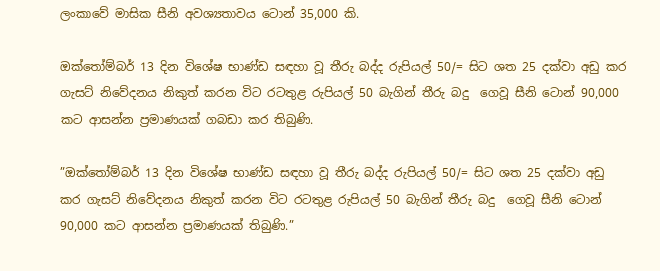ලංකාවේ මාසික සීනි අවශ්‍යතාවය ටොන් 35,000 කි.

ඔක්තෝම්බර් 13 දින විශේෂ භාණ්ඩ සඳහා වූ තීරු බද්ද රුපියල් 50/= සිට ශත 25 දක්වා අඩු කර ගැසට් නිවේදනය නිකුත් කරන විට රටතුළ රුපියල් 50 බැගින් තීරු බදු  ගෙවූ සීනි ටොන් 90,000 කට ආසන්න ප්‍රමාණයක් ගබඩා කර තිබුණි.

”ඔක්තෝම්බර් 13 දින විශේෂ භාණ්ඩ සඳහා වූ තීරු බද්ද රුපියල් 50/= සිට ශත 25 දක්වා අඩු කර ගැසට් නිවේදනය නිකුත් කරන විට රටතුළ රුපියල් 50 බැගින් තීරු බදු  ගෙවූ සීනි ටොන් 90,000 කට ආසන්න ප්‍රමාණයක් තිබුණි.”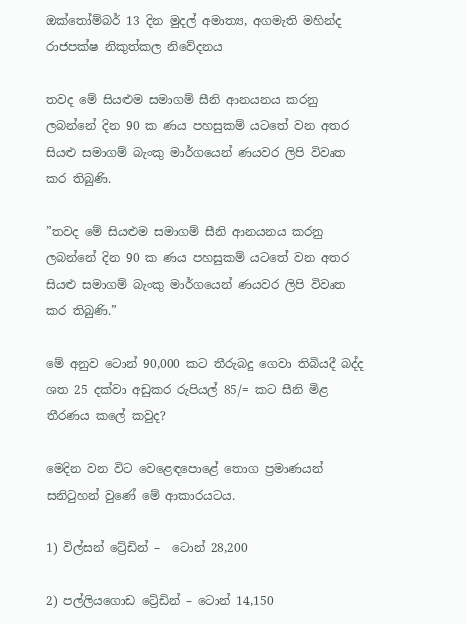ඔක්තෝම්බර් 13 දින මුදල් අමාත්‍ය, අගමැති මහින්ද රාජපක්ෂ නිකුත්කල නිවේදනය

තවද මේ සියළුම සමාගම් සීනි ආනයනය කරනු ලබන්නේ දින 90 ක ණය පහසුකම් යටතේ වන අතර සියළු සමාගම් බැංකු මාර්ගයෙන් ණයවර ලිපි විවෘත කර තිබුණි.

”තවද මේ සියළුම සමාගම් සීනි ආනයනය කරනු ලබන්නේ දින 90 ක ණය පහසුකම් යටතේ වන අතර සියළු සමාගම් බැංකු මාර්ගයෙන් ණයවර ලිපි විවෘත කර තිබුණි.”

මේ අනුව ටොන් 90,000 කට තීරුබදු ගෙවා තිබියදී බද්ද ශත 25 දක්වා අඩුකර රුපියල් 85/= කට සීනි මිළ තීරණය කලේ කවුද?

මෙදින වන විට වෙළෙඳපොළේ තොග ප්‍රමාණයන් සනිටුහන් වුණේ මේ ආකාරයටය.

1) විල්සන් ට්‍රේඩින් –  ටොන් 28,200

2) පල්ලියගොඩ ට්‍රේඩින් – ටොන් 14,150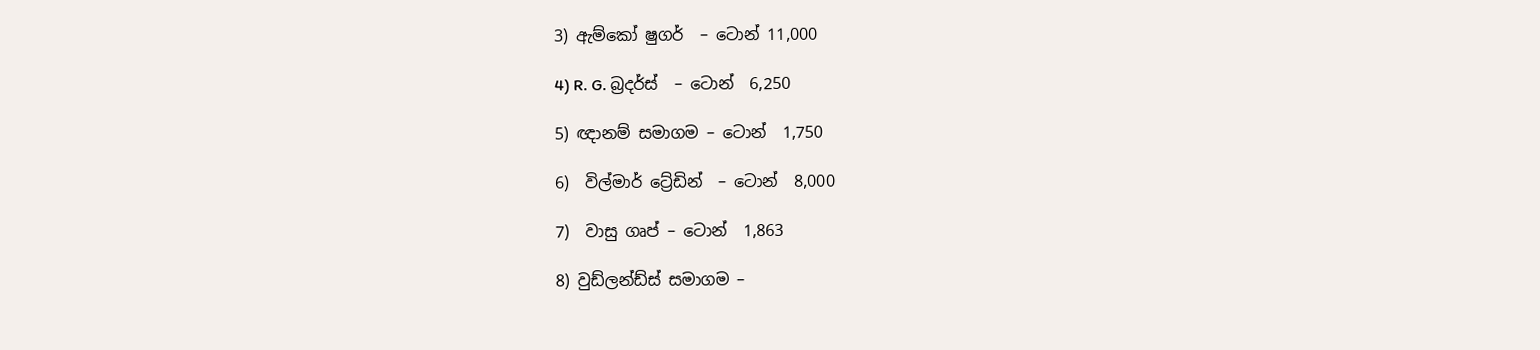3) ඇම්කෝ ෂුගර්  – ටොන් 11,000

4) R. G. බ්‍රදර්ස්  – ටොන්  6,250

5) ඥානම් සමාගම – ටොන්  1,750

6)  විල්මාර් ට්‍රේඩින්  – ටොන්  8,000

7)  වාසු ගෘප් – ටොන්  1,863

8) වුඩ්ලන්ඩ්ස් සමාගම –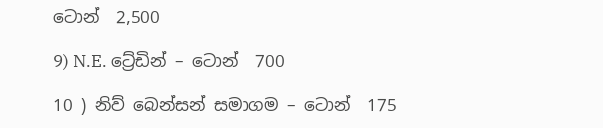ටොන්  2,500

9) N.E. ට්‍රේඩින් – ටොන්  700

10 ) නිව් බෙන්සන් සමාගම – ටොන්  175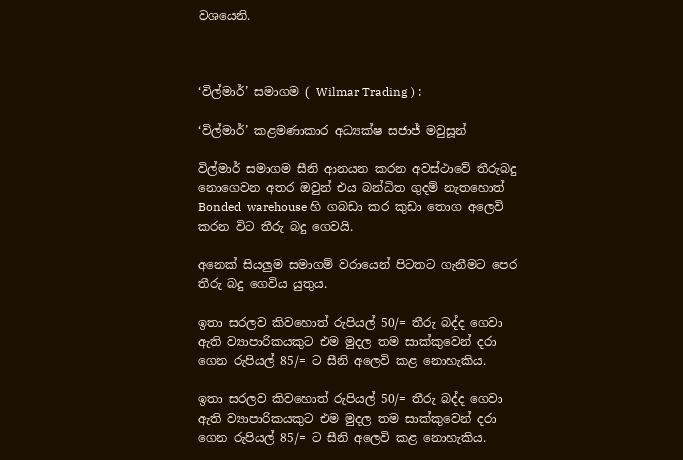වශයෙනි.



‘විල්මාර්’ සමාගම ( Wilmar Trading ) :

‘විල්මාර්’ කළමණාකාර අධ්‍යක්ෂ සජාජ් මවුසූන්

විල්මාර් සමාගම සීනි ආනයන කරන අවස්ථාවේ තීරුබදු නොගෙවන අතර ඔවුන් එය බන්ධිත ගුදම් නැතහොත් Bonded  warehouse හි ගබඩා කර කුඩා තොග අලෙවි කරන විට තීරු බදු ගෙවයි.

අනෙක් සියලුම සමාගම් වරායෙන් පිටතට ගැනීමට පෙර තීරු බදු ගෙවිය යුතුය.

ඉතා සරලව කිවහොත් රුපියල් 50/= තීරු බද්ද ගෙවා ඇති ව්‍යාපාරිකයකුට එම මුදල තම සාක්කුවෙන් දරා ගෙන රුපියල් 85/= ට සීනි අලෙවි කළ නොහැකිය.

ඉතා සරලව කිවහොත් රුපියල් 50/= තීරු බද්ද ගෙවා ඇති ව්‍යාපාරිකයකුට එම මුදල තම සාක්කුවෙන් දරා ගෙන රුපියල් 85/= ට සීනි අලෙවි කළ නොහැකිය.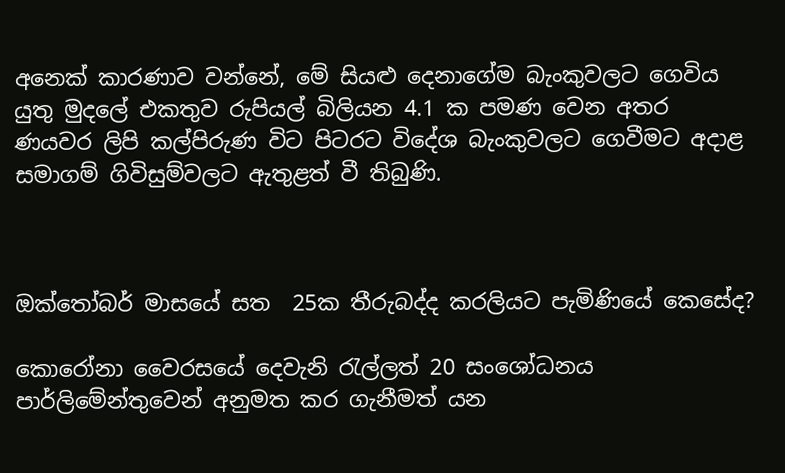අනෙක් කාරණාව වන්නේ, මේ සියළු දෙනාගේම බැංකුවලට ගෙවිය යුතු මුදලේ එකතුව රුපියල් බිලියන 4.1 ක පමණ වෙන අතර ණයවර ලිපි කල්පිරුණ විට පිටරට විදේශ බැංකුවලට ගෙවීමට අදාළ සමාගම් ගිවිසුම්වලට ඇතුළත් වී තිබුණි.



ඔක්තෝබර් මාසයේ සත  25ක තීරුබද්ද කරලියට පැමිණියේ කෙසේද?

කොරෝනා වෛරසයේ දෙවැනි රැල්ලත් 20 සංශෝධනය පාර්ලිමේන්තුවෙන් අනුමත කර ගැනීමත් යන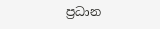ප්‍රධාන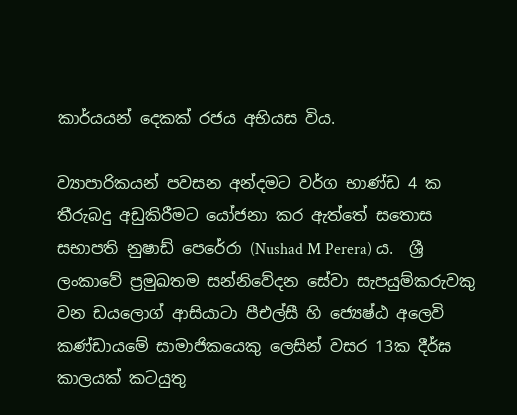කාර්යයන් දෙකක් රජය අභියස විය.

ව්‍යාපාරිකයන් පවසන අන්දමට වර්ග භාණ්ඩ 4 ක තීරුබදු අඩුකිරීමට යෝජනා කර ඇත්තේ සතොස සභාපති නුෂාඩ් පෙරේරා (Nushad M Perera) ය.  ශ්‍රී ලංකාවේ ප්‍රමුඛතම සන්නිවේදන සේවා සැපයුම්කරුවකු වන ඩයලොග් ආසියාටා පීඑල්සී හි ජ්‍යෙෂ්ඨ අලෙවි කණ්ඩායමේ සාමාජිකයෙකු ලෙසින් වසර 13ක දීර්ඝ කාලයක් කටයුතු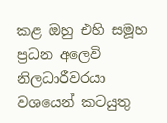කළ ඔහු එහි සමූහ ප්‍රධන අලෙවි නිලධාරීවරයා වශයෙන් කටයුතු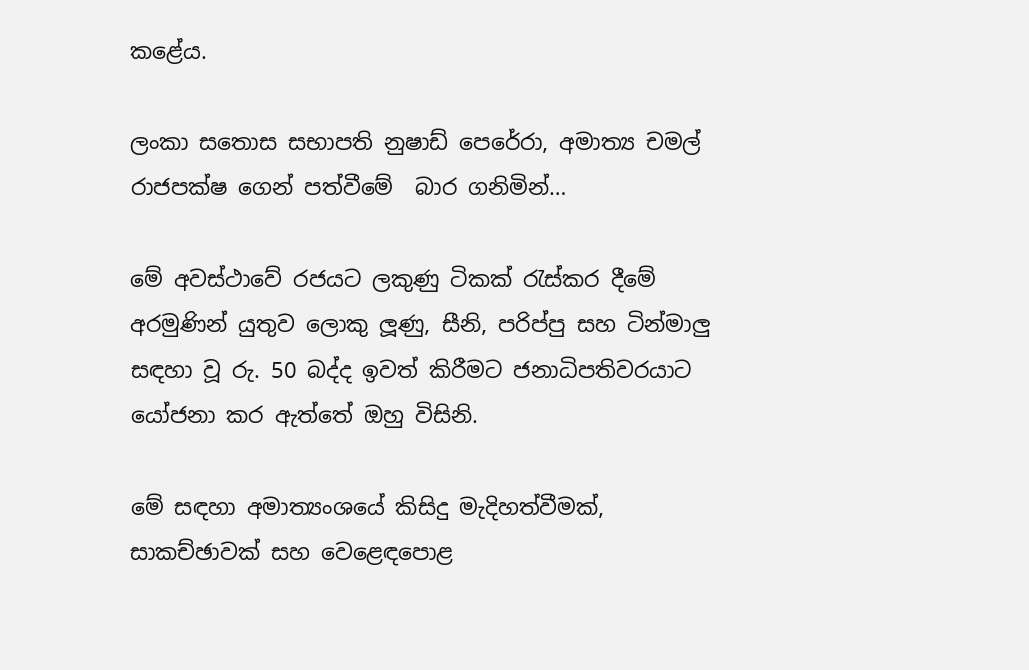කළේය.

ලංකා සතොස සභාපති නුෂාඩ් පෙරේරා, අමාත්‍ය චමල් රාජපක්ෂ ගෙන් පත්වීමේ  බාර ගනිමින්…

මේ අවස්ථාවේ රජයට ලකුණු ටිකක් රැස්කර දීමේ අරමුණින් යුතුව ලොකු ලූණු, සීනි, පරිප්පු සහ ටින්මාලු සඳහා වූ රු. 50 බද්ද ඉවත් කිරීමට ජනාධිපතිවරයාට යෝජනා කර ඇත්තේ ඔහු විසිනි.

මේ සඳහා අමාත්‍යංශයේ කිසිදු මැදිහත්වීමක්, සාකච්ඡාවක් සහ වෙළෙඳපොළ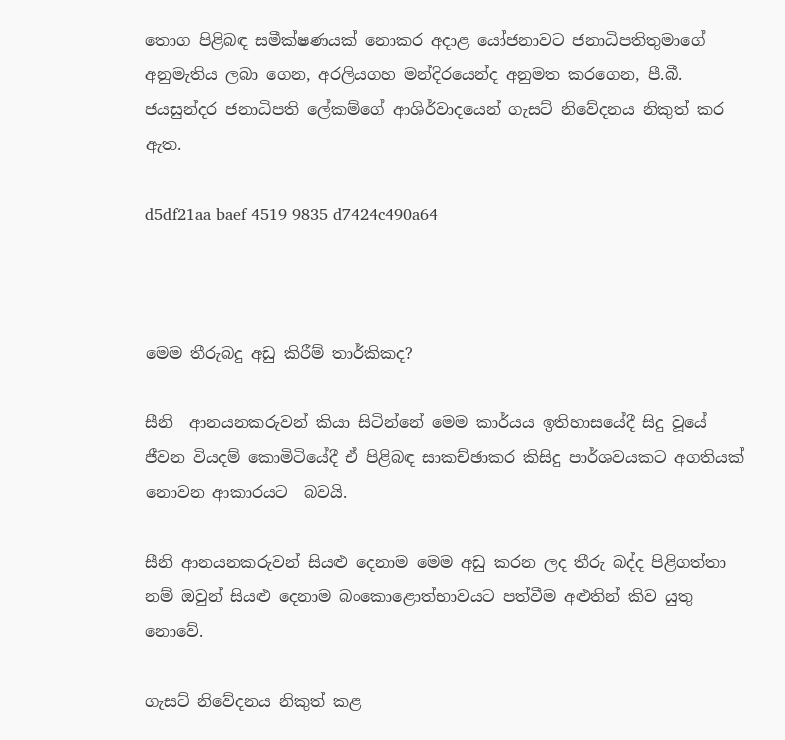තොග පිළිබඳ සමීක්ෂණයක් නොකර අදාළ යෝජනාවට ජනාධිපතිතුමාගේ අනුමැතිය ලබා ගෙන, අරලියගහ මන්දිරයෙන්ද අනුමත කරගෙන, පී.බී. ජයසුන්දර ජනාධිපති ලේකම්ගේ ආශිර්වාදයෙන් ගැසට් නිවේදනය නිකුත් කර ඇත.

d5df21aa baef 4519 9835 d7424c490a64



මෙම තීරුබදු අඩු කිරීම් තාර්කිකද?

සීනි  ආනයනකරුවන් කියා සිටින්නේ මෙම කාර්යය ඉතිහාසයේදී සිදු වූයේ ජීවන වියදම් කොමිටියේදී ඒ පිළිබඳ සාකච්ඡාකර කිසිදු පාර්ශවයකට අගතියක් නොවන ආකාරයට  බවයි.

සීනි ආනයනකරුවන් සියළු දෙනාම මෙම අඩු කරන ලද තීරු බද්ද පිළිගත්තා නම් ඔවුන් සියළු දෙනාම බංකොළොත්භාවයට පත්වීම අළුතින් කිව යුතු නොවේ.

ගැසට් නිවේදනය නිකුත් කළ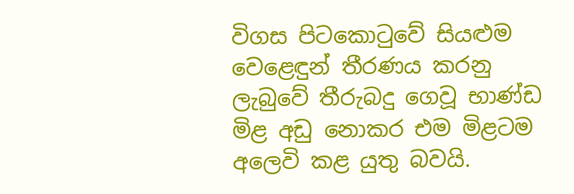විගස පිටකොටුවේ සියළුම වෙළෙඳුන් තීරණය කරනු ලැබුවේ තීරුබදු ගෙවූ භාණ්ඩ මිළ අඩු නොකර එම මිළටම අලෙවි කළ යුතු බවයි.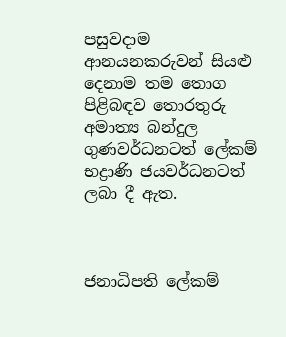පසුවදාම ආනයනකරුවන් සියළු දෙනාම තම තොග පිළිබඳව තොරතුරු අමාත්‍ය බන්දුල ගුණවර්ධනටත් ලේකම් භද්‍රාණි ජයවර්ධනටත් ලබා දී ඇත.



ජනාධිපති ලේකම්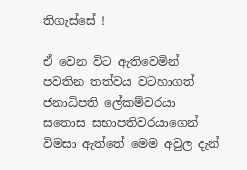තිගැස්සේ !

ඒ වෙන විට ඇතිවෙමින් පවතින තත්වය වටහාගත් ජනාධිපති ලේකම්වරයා සතොස සභාපතිවරයාගෙන් විමසා ඇත්තේ මෙම අවුල දැන්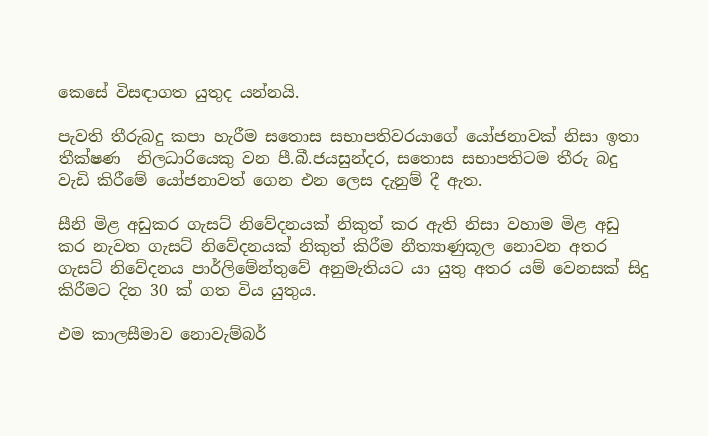කෙසේ විසඳාගත යුතුද යන්නයි.

පැවති තීරුබදු කපා හැරීම සතොස සභාපතිවරයාගේ යෝජනාවක් නිසා ඉතා තීක්ෂණ  නිලධාරියෙකු වන පී.බී.ජයසුන්දර, සතොස සභාපතිටම තීරු බදු වැඩි කිරීමේ යෝජනාවත් ගෙන එන ලෙස දැනුම් දී ඇත.

සීනි මිළ අඩුකර ගැසට් නිවේදනයක් නිකුත් කර ඇති නිසා වහාම මිළ අඩු කර නැවත ගැසට් නිවේදනයක් නිකුත් කිරීම නීත්‍යාණුකූල නොවන අතර ගැසට් නිවේදනය පාර්ලිමේන්තුවේ අනුමැතියට යා යුතු අතර යම් වෙනසක් සිදු කිරීමට දින 30 ක් ගත විය යුතුය.

එම කාලසීමාව නොවැම්බර්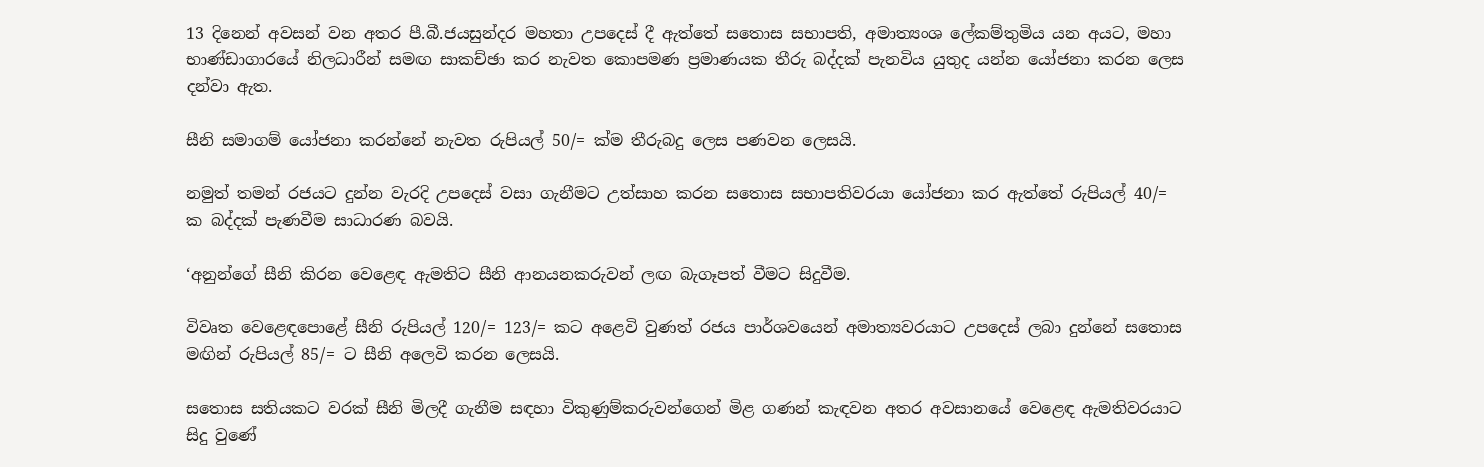13 දිනෙන් අවසන් වන අතර පී.බී.ජයසුන්දර මහතා උපදෙස් දී ඇත්තේ සතොස සභාපති, අමාත්‍යංශ ලේකම්තුමිය යන අයට, මහා භාණ්ඩාගාරයේ නිලධාරීන් සමඟ සාකච්ඡා කර නැවත කොපමණ ප්‍රමාණයක තීරු බද්දක් පැනවිය යුතුද යන්න යෝජනා කරන ලෙස දන්වා ඇත.

සීනි සමාගම් යෝජනා කරන්නේ නැවත රුපියල් 50/= ක්ම තීරුබදු ලෙස පණවන ලෙසයි.

නමුත් තමන් රජයට දුන්න වැරදි උපදෙස් වසා ගැනීමට උත්සාහ කරන සතොස සභාපතිවරයා යෝජනා කර ඇත්තේ රුපියල් 40/= ක බද්දක් පැණවීම සාධාරණ බවයි.

‘අනුන්ගේ සීනි කිරන වෙළෙඳ ඇමතිට සීනි ආනයනකරුවන් ලඟ බැගෑපත් වීමට සිදුවීම.

විවෘත වෙළෙඳපොළේ සීනි රුපියල් 120/= 123/= කට අළෙවි වුණත් රජය පාර්ශවයෙන් අමාත්‍යවරයාට උපදෙස් ලබා දුන්නේ සතොස මඟින් රුපියල් 85/= ට සීනි අලෙවි කරන ලෙසයි.

සතොස සතියකට වරක් සීනි මිලදී ගැනීම සඳහා විකුණුම්කරුවන්ගෙන් මිළ ගණන් කැඳවන අතර අවසානයේ වෙළෙඳ ඇමතිවරයාට සිදු වුණේ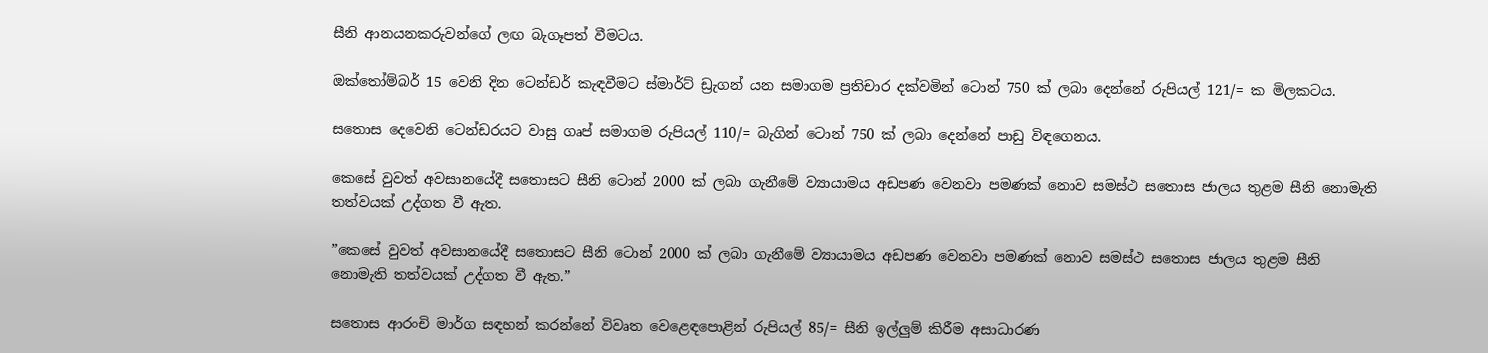සීනි ආනයනකරුවන්ගේ ලඟ බැගෑපත් වීමටය.

ඔක්තෝම්බර් 15 වෙනි දින ටෙන්ඩර් කැඳවීමට ස්මාර්ට් ඩ්‍රැගන් යන සමාගම ප්‍රතිචාර දක්වමින් ටොන් 750 ක් ලබා දෙන්නේ රුපියල් 121/= ක මිලකටය.

සතොස දෙවෙනි ටෙන්ඩරයට වාසු ගෘප් සමාගම රුපියල් 110/= බැගින් ටොන් 750 ක් ලබා දෙන්නේ පාඩු විඳගෙනය.

කෙසේ වුවත් අවසානයේදී සතොසට සීනි ටොන් 2000 ක් ලබා ගැනීමේ ව්‍යායාමය අඩපණ වෙනවා පමණක් නොව සමස්ථ සතොස ජාලය තුළම සීනි නොමැති තත්වයක් උද්ගත වී ඇත.

”කෙසේ වුවත් අවසානයේදී සතොසට සීනි ටොන් 2000 ක් ලබා ගැනීමේ ව්‍යායාමය අඩපණ වෙනවා පමණක් නොව සමස්ථ සතොස ජාලය තුළම සීනි නොමැති තත්වයක් උද්ගත වී ඇත.”

සතොස ආරංචි මාර්ග සඳහන් කරන්නේ විවෘත වෙළෙඳපොළින් රුපියල් 85/= සීනි ඉල්ලුම් කිරීම අසාධාරණ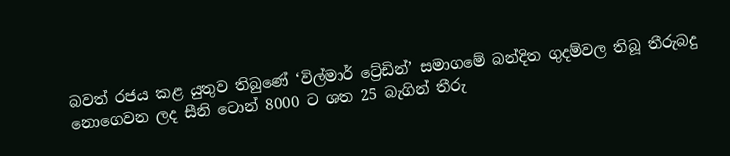බවත් රජය කළ යුතුව තිබුණේ ‘විල්මාර් ට්‍රේඩින්’ සමාගමේ බන්දිත ගුදම්වල තිබූ තීරුබදු නොගෙවන ලද සීනි ටොන් 8000 ට ශත 25 බැගින් තීරු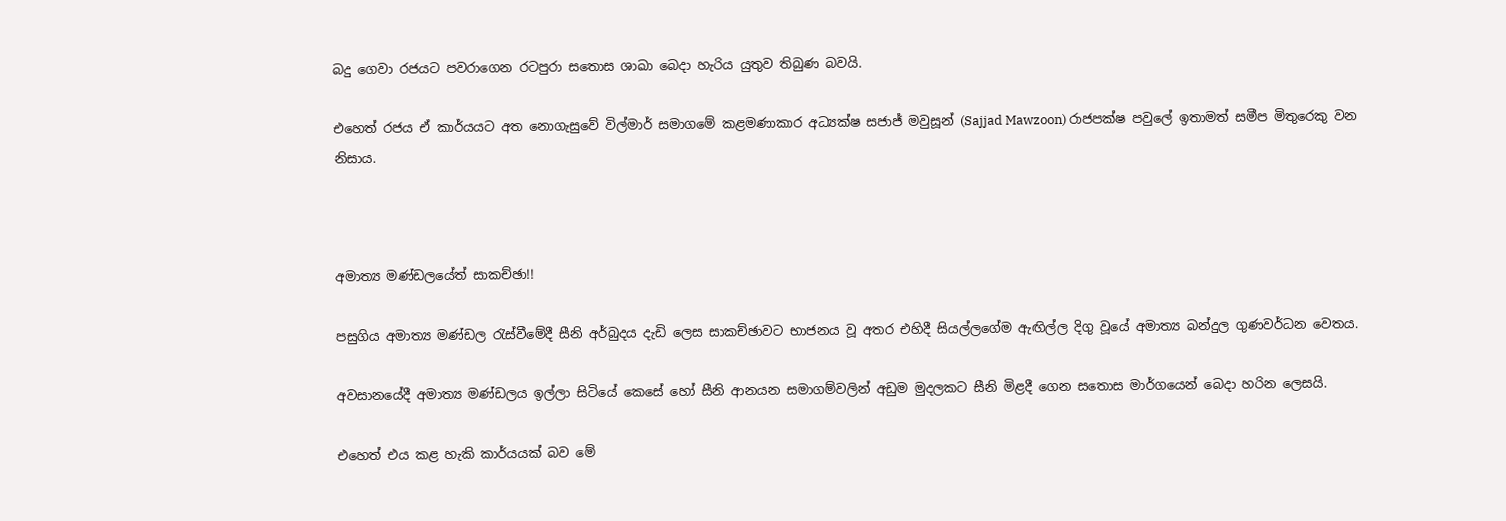බදු ගෙවා රජයට පවරාගෙන රටපුරා සතොස ශාඛා බෙදා හැරිය යුතුව තිබුණ බවයි.

එහෙත් රජය ඒ කාර්යයට අත නොගැසුවේ විල්මාර් සමාගමේ කළමණාකාර අධ්‍යක්ෂ සජාජ් මවුසූන් (Sajjad Mawzoon) රාජපක්ෂ පවුලේ ඉතාමත් සමීප මිතුරෙකු වන නිසාය.



අමාත්‍ය මණ්ඩලයේත් සාකච්ඡා!!

පසුගිය අමාත්‍ය මණ්ඩල රැස්වීමේදී සීනි අර්බුදය දැඩි ලෙස සාකච්ඡාවට භාජනය වූ අතර එහිදී සියල්ලගේම ඇඟිල්ල දිගු වූයේ අමාත්‍ය බන්දුල ගුණවර්ධන වෙතය.

අවසානයේදී අමාත්‍ය මණ්ඩලය ඉල්ලා සිටියේ කෙසේ හෝ සීනි ආනයන සමාගම්වලින් අඩුම මුදලකට සීනි මිළදී ගෙන සතොස මාර්ගයෙන් බෙදා හරින ලෙසයි.

එහෙත් එය කළ හැකි කාර්යයක් බව මේ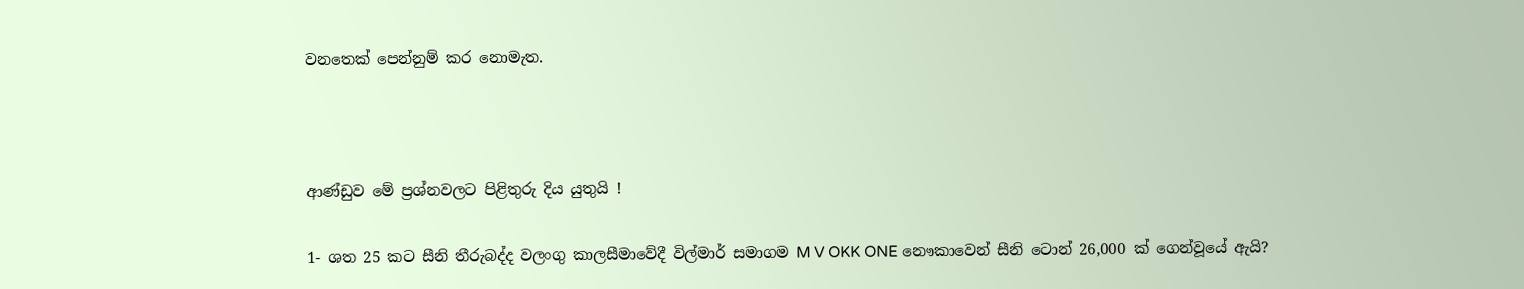වනතෙක් පෙන්නුම් කර නොමැත.



ආණ්ඩුව මේ ප්‍රශ්නවලට පිළිතුරු දිය යුතුයි !

1- ශත 25 කට සීනි තීරුබද්ද වලංගු කාලසීමාවේදී විල්මාර් සමාගම M V OKK ONE නෞකාවෙන් සීනි ටොන් 26,000 ක් ගෙන්වූයේ ඇයි?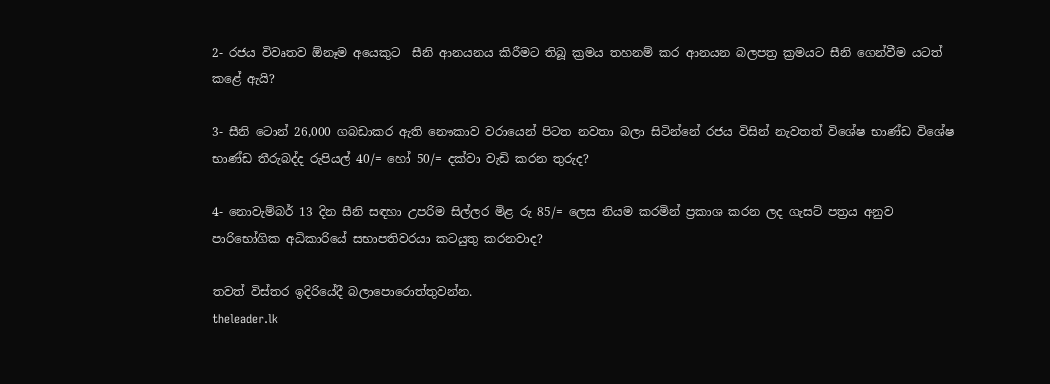2- රජය විවෘතව ඕනෑම අයෙකුට  සීනි ආනයනය කිරීමට තිබූ ක්‍රමය තහනම් කර ආනයන බලපත්‍ර ක්‍රමයට සීනි ගෙන්වීම යටත් කළේ ඇයි?

3- සීනි ටොන් 26,000 ගබඩාකර ඇති නෞකාව වරායෙන් පිටත නවතා බලා සිටින්නේ රජය විසින් නැවතත් විශේෂ භාණ්ඩ විශේෂ භාණ්ඩ තීරුබද්ද රුපියල් 40/= හෝ 50/= දක්වා වැඩි කරන තුරුද?

4- නොවැම්බර් 13 දින සීනි සඳහා උපරිම සිල්ලර මිළ රු 85/= ලෙස නියම කරමින් ප්‍රකාශ කරන ලද ගැසට් පත්‍රය අනුව පාරිභෝගික අධිකාරියේ සභාපතිවරයා කටයුතු කරනවාද?

තවත් විස්තර ඉදිරියේදී බලාපොරොත්තුවන්න.
theleader.lk